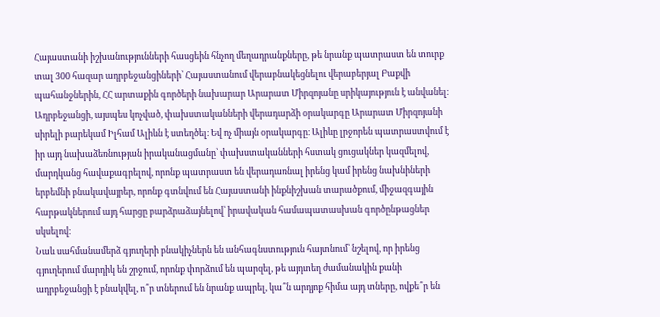Հայաստանի իշխանությունների հասցեին հնչող մեղադրանքները, թե նրանք պատրաստ են տուրք տալ 300 հազար ադրբեջանցիների՝ Հայաստանում վերաբնակեցնելու վերաբերյալ Բաքվի պահանջներին, ՀՀ արտաքին գործերի նախարար Արարատ Միրզոյանը սրիկայություն է անվանել։
Ադրբեջանցի, այսպես կոչված, փախստականների վերադարձի օրակարգը Արարատ Միրզոյանի սիրելի բարեկամ Իլհամ Ալիևն է ստեղծել։ Եվ ոչ միայն օրակարգը։ Ալիևը լրջորեն պատրաստվում է իր այդ նախաձեռնության իրականացմանը՝ փախստականների հստակ ցուցակներ կազմելով, մարդկանց հավաքագրելով, որոնք պատրաստ են վերադառնալ իրենց կամ իրենց նախնիների երբեմնի բնակավայրեր, որոնք գտնվում են Հայաստանի ինքնիշխան տարածքում, միջազգային հարթակներում այդ հարցը բարձրաձայնելով՝ իրավական համապատասխան գործընթացներ սկսելով։
Նաև սահմանամերձ գյուղերի բնակիչներն են անհագնստություն հայտնում՝ նշելով, որ իրենց գյուղերում մարդիկ են շրջում, որոնք փորձում են պարզել, թե այդտեղ ժամանակին քանի ադրբեջանցի է բնակվել, ո՞ր տներում են նրանք ապրել, կա՞ն արդյոք հիմա այդ տները, ովքե՞ր են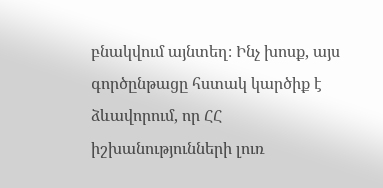բնակվում այնտեղ։ Ինչ խոսք, այս գործընթացը հստակ կարծիք է ձևավորում, որ ՀՀ իշխանությունների լուռ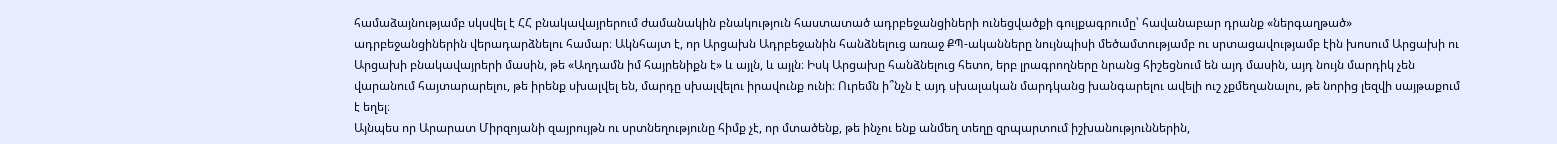համաձայնությամբ սկսվել է ՀՀ բնակավայրերում ժամանակին բնակություն հաստատած ադրբեջանցիների ունեցվածքի գույքագրումը՝ հավանաբար դրանք «ներգաղթած» ադրբեջանցիներին վերադարձնելու համար։ Ակնհայտ է, որ Արցախն Ադրբեջանին հանձնելուց առաջ ՔՊ-ականները նույնպիսի մեծամտությամբ ու սրտացավությամբ էին խոսում Արցախի ու Արցախի բնակավայրերի մասին, թե «Աղդամն իմ հայրենիքն է» և այլն, և այլն։ Իսկ Արցախը հանձնելուց հետո, երբ լրագրողները նրանց հիշեցնում են այդ մասին, այդ նույն մարդիկ չեն վարանում հայտարարելու, թե իրենք սխալվել են, մարդը սխալվելու իրավունք ունի։ Ուրեմն ի՞նչն է այդ սխալական մարդկանց խանգարելու ավելի ուշ չքմեղանալու, թե նորից լեզվի սայթաքում է եղել։
Այնպես որ Արարատ Միրզոյանի զայրույթն ու սրտնեղությունը հիմք չէ, որ մտածենք, թե ինչու ենք անմեղ տեղը զրպարտում իշխանություններին,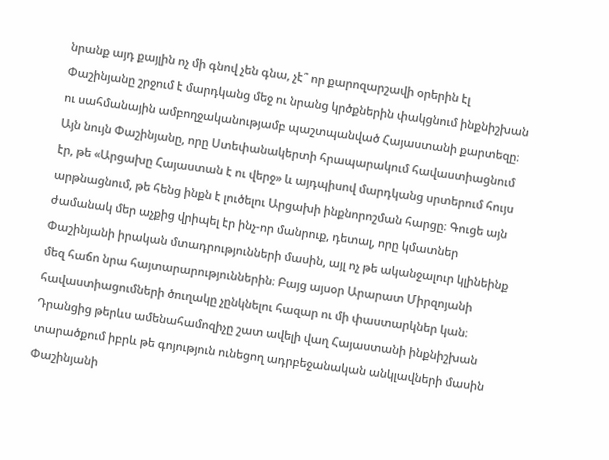նրանք այդ քայլին ոչ մի գնով չեն գնա, չէ՞ որ քարոզարշավի օրերին էլ Փաշինյանը շրջում է մարդկանց մեջ ու նրանց կրծքներին փակցնում ինքնիշխան ու սահմանային ամբողջականությամբ պաշտպանված Հայաստանի քարտեզը։ Այն նույն Փաշինյանը, որը Ստեփանակերտի հրապարակում հավաստիացնում էր, թե «Արցախը Հայաստան է ու վերջ» և այդպիսով մարդկանց սրտերում հույս արթնացնում, թե հենց ինքն է լուծելու Արցախի ինքնորոշման հարցը։ Գուցե այն ժամանակ մեր աչքից վրիպել էր ինչ-որ մանրուք, դետալ, որը կմատներ Փաշինյանի իրական մտադրությունների մասին, այլ ոչ թե ականջալուր կլինեինք մեզ հաճո նրա հայտարարություններին։ Բայց այսօր Արարատ Միրզոյանի հավաստիացումների ծուղակը չընկնելու հազար ու մի փաստարկներ կան։
Դրանցից թերևս ամենահամոզիչը շատ ավելի վաղ Հայաստանի ինքնիշխան տարածքում իբրև թե գոյություն ունեցող ադրբեջանական անկլավների մասին Փաշինյանի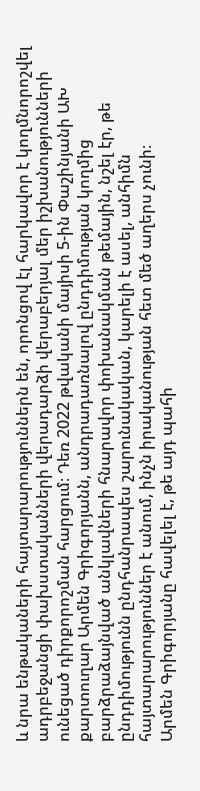և նրա ենթակաների հայտարարություններն են, որոնցով էլ հարկավոր է կողմնորոշվել ադրբեջանցի փախստականների վերադարձի վերաբերյալ մեր իշխանությունների ունեցած դիրքորոշման հարցում։ Դեռ 2022 թվականի մայիսի 5-ին Փաշինյանի ԱԽ քարտուղար Արմեն Գրիգորյանն, անդրադառնալով ընդդիմության կողմից բարձրաձայնված անկլավների հնարավոր փոխանակման թեմային, նշել էր, թե ընդդիմությունն ընդհանրապես շարունակական, կարելի է ասել, անհիմն հայտարարություններ է անում, ինչն իրականության հետ մեծ աղերս չունի։
Արմեն Գրիգորյանը հավելել է, թե այդ պահի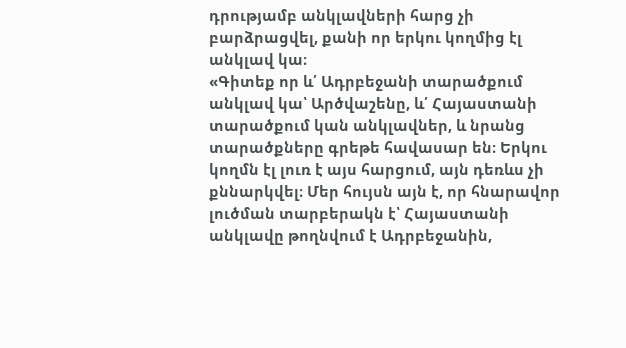դրությամբ անկլավների հարց չի բարձրացվել, քանի որ երկու կողմից էլ անկլավ կա։
«Գիտեք որ և՛ Ադրբեջանի տարածքում անկլավ կա՝ Արծվաշենը, և՛ Հայաստանի տարածքում կան անկլավներ, և նրանց տարածքները գրեթե հավասար են։ Երկու կողմն էլ լուռ է այս հարցում, այն դեռևս չի քննարկվել։ Մեր հույսն այն է, որ հնարավոր լուծման տարբերակն է՝ Հայաստանի անկլավը թողնվում է Ադրբեջանին,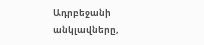Ադրբեջանի անկլավները,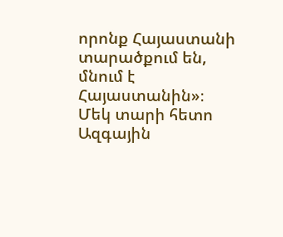որոնք Հայաստանի տարածքում են, մնում է Հայաստանին»։
Մեկ տարի հետո Ազգային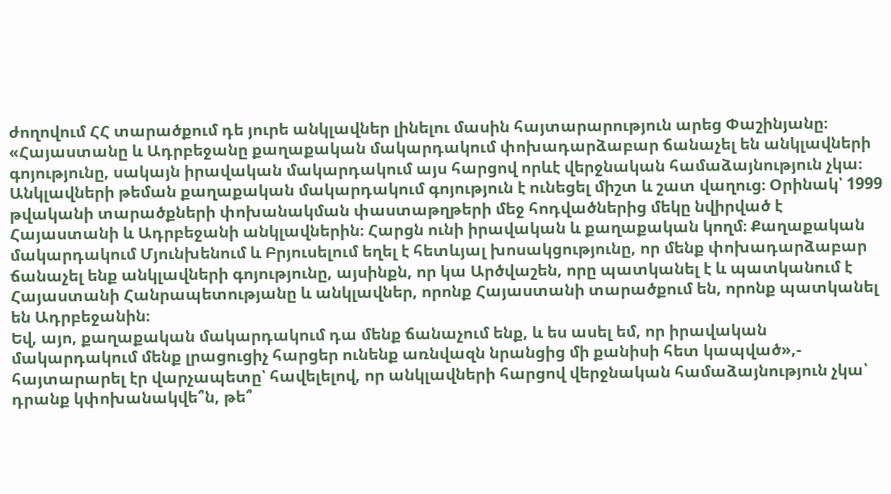ժողովում ՀՀ տարածքում դե յուրե անկլավներ լինելու մասին հայտարարություն արեց Փաշինյանը։ «Հայաստանը և Ադրբեջանը քաղաքական մակարդակում փոխադարձաբար ճանաչել են անկլավների գոյությունը, սակայն իրավական մակարդակում այս հարցով որևէ վերջնական համաձայնություն չկա։ Անկլավների թեման քաղաքական մակարդակում գոյություն է ունեցել միշտ և շատ վաղուց։ Օրինակ՝ 1999 թվականի տարածքների փոխանակման փաստաթղթերի մեջ հոդվածներից մեկը նվիրված է Հայաստանի և Ադրբեջանի անկլավներին։ Հարցն ունի իրավական և քաղաքական կողմ։ Քաղաքական մակարդակում Մյունխենում և Բրյուսելում եղել է հետևյալ խոսակցությունը, որ մենք փոխադարձաբար ճանաչել ենք անկլավների գոյությունը, այսինքն, որ կա Արծվաշեն, որը պատկանել է և պատկանում է Հայաստանի Հանրապետությանը և անկլավներ, որոնք Հայաստանի տարածքում են, որոնք պատկանել են Ադրբեջանին։
Եվ, այո, քաղաքական մակարդակում դա մենք ճանաչում ենք, և ես ասել եմ, որ իրավական մակարդակում մենք լրացուցիչ հարցեր ունենք առնվազն նրանցից մի քանիսի հետ կապված»,- հայտարարել էր վարչապետը՝ հավելելով, որ անկլավների հարցով վերջնական համաձայնություն չկա՝ դրանք կփոխանակվե՞ն, թե՞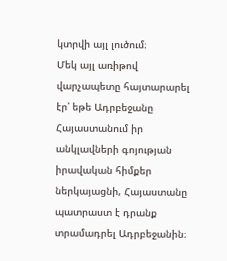կտրվի այլ լուծում։
Մեկ այլ առիթով վարչապետը հայտարարել էր՝ եթե Ադրբեջանը Հայաստանում իր անկլավների գոյության իրավական հիմքեր ներկայացնի, Հայաստանը պատրաստ է դրանք տրամադրել Ադրբեջանին։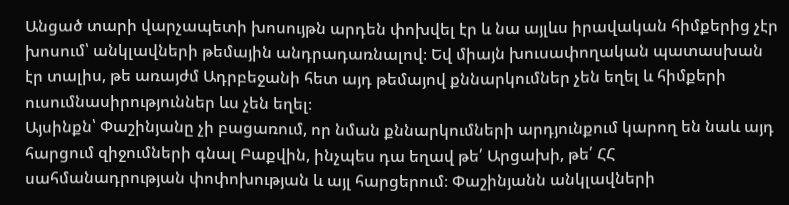Անցած տարի վարչապետի խոսույթն արդեն փոխվել էր և նա այլևս իրավական հիմքերից չէր խոսում՝ անկլավների թեմային անդրադառնալով։ Եվ միայն խուսափողական պատասխան էր տալիս, թե առայժմ Ադրբեջանի հետ այդ թեմայով քննարկումներ չեն եղել և հիմքերի ուսումնասիրություններ ևս չեն եղել։
Այսինքն՝ Փաշինյանը չի բացառում, որ նման քննարկումների արդյունքում կարող են նաև այդ հարցում զիջումների գնալ Բաքվին, ինչպես դա եղավ թե՛ Արցախի, թե՛ ՀՀ սահմանադրության փոփոխության և այլ հարցերում։ Փաշինյանն անկլավների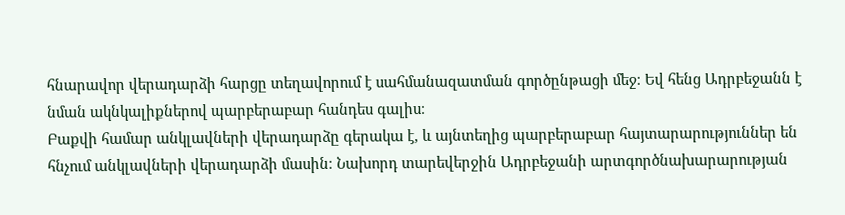հնարավոր վերադարձի հարցը տեղավորում է սահմանազատման գործընթացի մեջ։ Եվ հենց Ադրբեջանն է նման ակնկալիքներով պարբերաբար հանդես գալիս։
Բաքվի համար անկլավների վերադարձը գերակա է, և այնտեղից պարբերաբար հայտարարություններ են հնչում անկլավների վերադարձի մասին։ Նախորդ տարեվերջին Ադրբեջանի արտգործնախարարության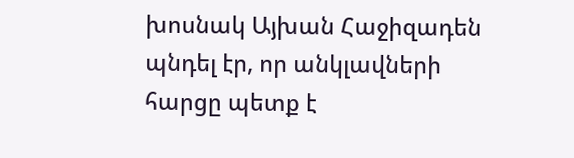խոսնակ Այխան Հաջիզադեն պնդել էր, որ անկլավների հարցը պետք է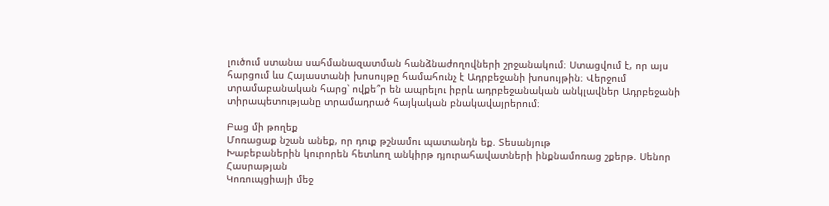լուծում ստանա սահմանազատման հանձնաժողովների շրջանակում։ Ստացվում է, որ այս հարցում ևս Հայաստանի խոսույթը համահունչ է Ադրբեջանի խոսույթին։ Վերջում տրամաբանական հարց՝ ովքե՞ր են ապրելու իբրև ադրբեջանական անկլավներ Ադրբեջանի տիրապետությանը տրամադրած հայկական բնակավայրերում։

Բաց մի թողեք
Մոռացաք նշան անեք, որ դուք թշնամու պատանդն եք. Տեսանյութ
Խաբեբաներին կուրորեն հետևող անկիրթ դյուրահավատների ինքնամոռաց շքերթ. Սենոր Հասրաթյան
Կոռուպցիայի մեջ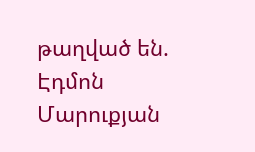թաղված են. Էդմոն Մարուքյան